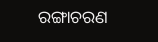ରଙ୍ଗାଚରଣ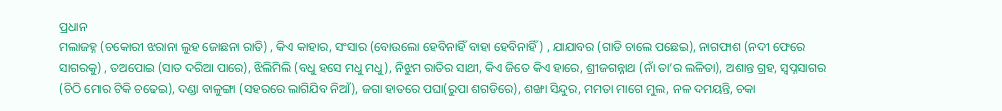ପ୍ରଧାନ
ମଲାଜହ୍ନ (ଚକୋରୀ ଝରାନା ଲୁହ ଜୋଛନା ରାତି) , କିଏ କାହାର, ସଂସାର (ବୋଉଲୋ ହେବିନାହିଁ ବାହା ହେବିନାହିଁ) , ଯାଯାବର (ଗାଡି ଚାଲେ ପଛେଇ), ନାଗଫାଶ (ନଦୀ ଫେରେ ସାଗରକୁ) , ତଅପୋଇ (ସାତ ଦରିଆ ପାରେ), ଝିଲିମିଲି (ବଧୁ ହସେ ମଧୁ ମଧୁ), ନିଝୁମ ରାତିର ସାଥୀ, କିଏ ଜିତେ କିଏ ହାରେ, ଶ୍ରୀଜଗନ୍ନାଥ (ନାଁ ତା’ର ଲଳିତା), ଅଶାନ୍ତ ଗ୍ରହ, ସ୍ବପ୍ନସାଗର (ଚିଠି ମୋର ଟିକି ଚଢେଇ), ଦଣ୍ଡା ବାଳୁଙ୍ଗା (ସହରରେ ଲାଗିଯିବ ନିଆଁ), ଜଗା ହାତରେ ପଘା(ରୁପା ଶଗଡିରେ), ଶଙ୍ଖା ସିନ୍ଦୁର, ମମତା ମାଗେ ମୁଲ, ନଳ ଦମୟନ୍ତି, ଚକା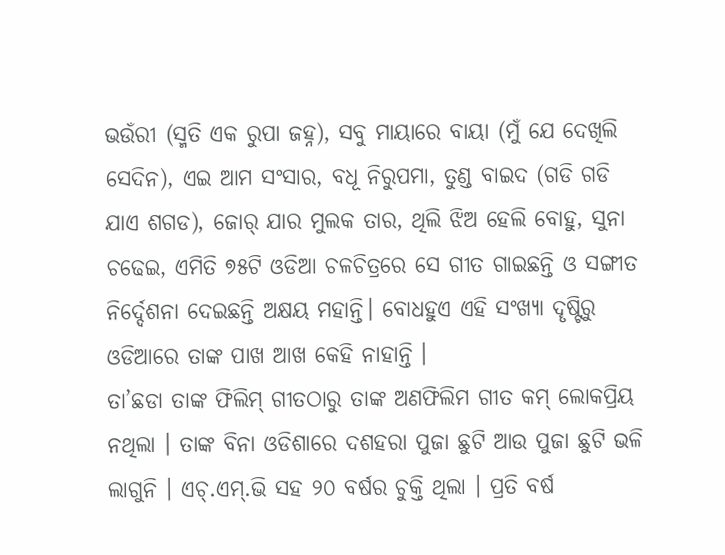ଭଉଁରୀ (ସ୍ମତି ଏକ ରୁପା ଜହ୍ନ), ସବୁ ମାୟାରେ ବାୟା (ମୁଁ ଯେ ଦେଖିଲି ସେଦିନ), ଏଇ ଆମ ସଂସାର, ବଧୂ ନିରୁପମା, ତୁଣ୍ଡ ବାଇଦ (ଗଡି ଗଡି ଯାଏ ଶଗଡ), ଜୋର୍ ଯାର ମୁଲକ ତାର, ଥିଲି ଝିଅ ହେଲି ବୋହୁ, ସୁନା ଚଢେଇ, ଏମିତି ୭୫ଟି ଓଡିଆ ଚଳଚିତ୍ରରେ ସେ ଗୀତ ଗାଇଛନ୍ତି ଓ ସଙ୍ଗୀତ ନିର୍ଦ୍ଦେଶନା ଦେଇଛନ୍ତି ଅକ୍ଷୟ ମହାନ୍ତି। ବୋଧହୁଏ ଏହି ସଂଖ୍ୟା ଦୄଷ୍ଟିରୁ ଓଡିଆରେ ତାଙ୍କ ପାଖ ଆଖ କେହି ନାହାନ୍ତି ।
ତା’ଛଡା ତାଙ୍କ ଫିଲିମ୍ ଗୀତଠାରୁ ତାଙ୍କ ଅଣଫିଲିମ ଗୀତ କମ୍ ଲୋକପ୍ରିୟ ନଥିଲା । ତାଙ୍କ ବିନା ଓଡିଶାରେ ଦଶହରା ପୁଜା ଛୁଟି ଆଉ ପୁଜା ଛୁଟି ଭଳି ଲାଗୁନି । ଏଚ୍.ଏମ୍.ଭି ସହ ୨୦ ବର୍ଷର ଚୁକ୍ତି ଥିଲା । ପ୍ରତି ବର୍ଷ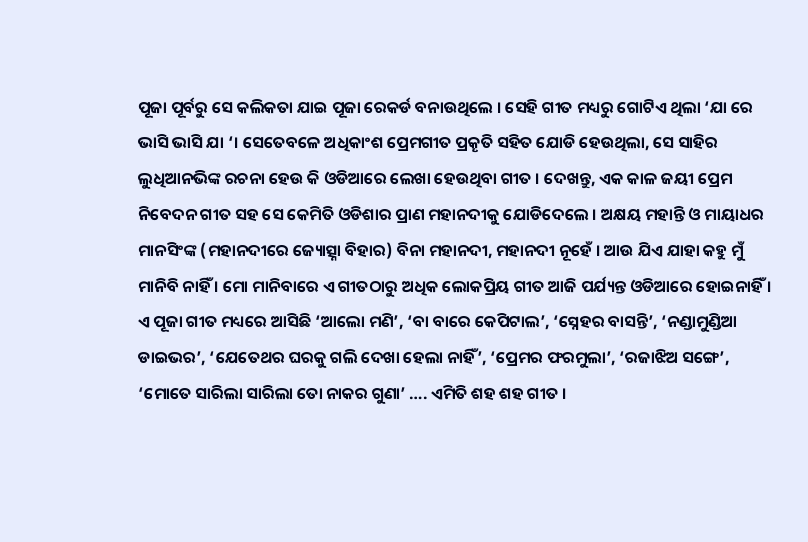ପୂଜା ପୂର୍ବରୁ ସେ କଲିକତା ଯାଇ ପୂଜା ରେକର୍ଡ ବନାଉଥିଲେ । ସେହି ଗୀତ ମଧ୍ୟରୁ ଗୋଟିଏ ଥିଲା ‘ଯା ରେ ଭାସି ଭାସି ଯା ‘। ସେତେବଳେ ଅଧିକାଂଶ ପ୍ରେମଗୀତ ପ୍ରକୄତି ସହିତ ଯୋଡି ହେଉଥିଲା, ସେ ସାହିର ଲୁଧିଆନଭିଙ୍କ ରଚନା ହେଉ କି ଓଡିଆରେ ଲେଖା ହେଉଥିବା ଗୀତ । ଦେଖନ୍ତୁ, ଏକ କାଳ ଜୟୀ ପ୍ରେମ ନିବେଦନ ଗୀତ ସହ ସେ କେମିତି ଓଡିଶାର ପ୍ରାଣ ମହାନଦୀକୁ ଯୋଡିଦେଲେ । ଅକ୍ଷୟ ମହାନ୍ତି ଓ ମାୟାଧର ମାନସିଂଙ୍କ (ମହାନଦୀରେ ଜ୍ୟୋତ୍ସ୍ନା ବିହାର) ବିନା ମହାନଦୀ, ମହାନଦୀ ନୂହେଁ । ଆଉ ଯିଏ ଯାହା କହୁ ମୁଁ ମାନିବି ନାହିଁ । ମୋ ମାନିବାରେ ଏ ଗୀତଠାରୁ ଅଧିକ ଲୋକପ୍ରିୟ ଗୀତ ଆଜି ପର୍ଯ୍ୟନ୍ତ ଓଡିଆରେ ହୋଇନାହିଁ । ଏ ପୂଜା ଗୀତ ମଧ୍ୟରେ ଆସିଛି ‘ଆଲୋ ମଣି’, ‘ବା ବାରେ କେପିଟାଲ’, ‘ସ୍ନେହର ବାସନ୍ତି’, ‘ନଣ୍ଡାମୁଣ୍ଡିଆ ଡାଇଭର’, ‘ଯେତେଥର ଘରକୁ ଗଲି ଦେଖା ହେଲା ନାହିଁ’, ‘ପ୍ରେମର ଫରମୁଲା’, ‘ରଜାଝିଅ ସଙ୍ଗେ’, ‘ମୋତେ ସାରିଲା ସାରିଲା ତୋ ନାକର ଗୁଣା’ …. ଏମିତି ଶହ ଶହ ଗୀତ ।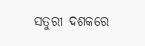ସତୁରୀ ଦଶକରେ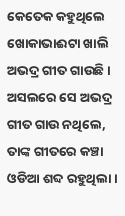କେତେକ କହୁଥିଲେ ଖୋକାଭାଈଟା ଖାଲି ଅଭଦ୍ର ଗୀତ ଗାଉଛି । ଅସଲରେ ସେ ଅଭଦ୍ର ଗୀତ ଗାଉ ନଥିଲେ, ତାଙ୍କ ଗୀତରେ କଞ୍ଚା ଓଡିଆ ଶବ୍ଦ ରହୁଥିଲା ।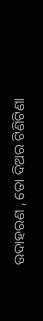ଉଦାହରଣ , ତୋ ଦିଅର ଟିଣିଟିଣା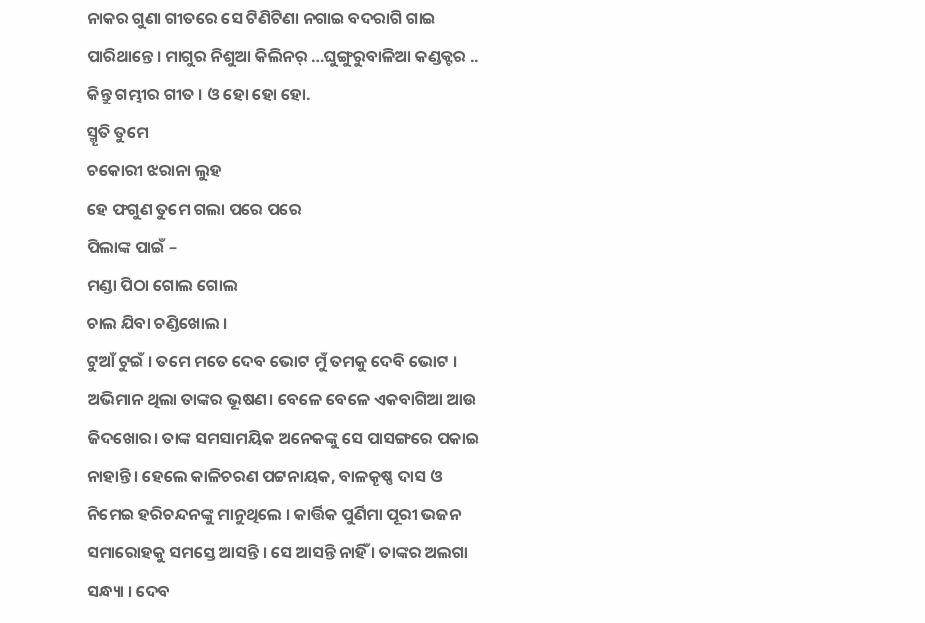ନାକର ଗୁଣା ଗୀତରେ ସେ ଟିଣିଟିଣା ନଗାଇ ବଦରାଗି ଗାଇ ପାରିଥାନ୍ତେ । ମାଗୁର ନିଶୁଆ କିଲିନର୍ …ଘୁଙ୍ଗୁରୁବାଳିଆ କଣ୍ଡକ୍ଟର ..
କିନ୍ତୁ ଗମ୍ଭୀର ଗୀତ । ଓ ହୋ ହୋ ହୋ.
ସ୍ମୄତି ତୁମେ
ଚକୋରୀ ଝରାନା ଲୁହ
ହେ ଫଗୁଣ ତୁମେ ଗଲା ପରେ ପରେ
ପିଲାଙ୍କ ପାଇଁ –
ମଣ୍ଡା ପିଠା ଗୋଲ ଗୋଲ
ଚାଲ ଯିବା ଚଣ୍ଡିଖୋଲ ।
ଟୁଆଁ ଟୁଇଁ । ତମେ ମତେ ଦେବ ଭୋଟ ମୁଁ ତମକୁ ଦେବି ଭୋଟ ।
ଅଭିମାନ ଥିଲା ତାଙ୍କର ଭୂଷଣ। ବେଳେ ବେଳେ ଏକବାଗିଆ ଆଉ ଜିଦଖୋର। ତାଙ୍କ ସମସାମୟିକ ଅନେକଙ୍କୁ ସେ ପାସଙ୍ଗରେ ପକାଇ ନାହାନ୍ତି। ହେଲେ କାଳିଚରଣ ପଟ୍ଟନାୟକ, ବାଳକୄଷ୍ଣ ଦାସ ଓ ନିମେଇ ହରିଚନ୍ଦନଙ୍କୁ ମାନୁଥିଲେ । କାର୍ତ୍ତିକ ପୁର୍ଣିମା ପୂରୀ ଭଜନ ସମାରୋହକୁ ସମସ୍ତେ ଆସନ୍ତି । ସେ ଆସନ୍ତି ନାହିଁ । ତାଙ୍କର ଅଲଗା ସନ୍ଧ୍ୟା । ଦେବ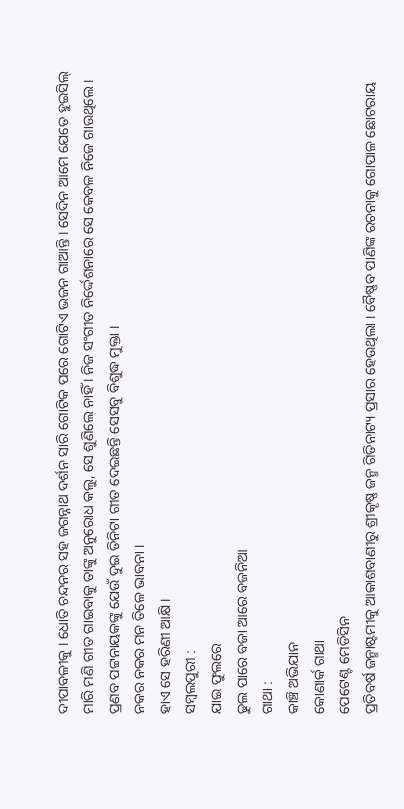ଦୀପାବଳୀକୁ । ଧୋତି ଚନ୍ଦନର ସହ ଜଗନ୍ନାଥ ଦର୍ଶନ ସାରି ଗୋଟିକ ପରେ ଗୋଟିଏ ଭଜନ ଗାଆନ୍ତି । ସେଦିନ ଆମେ ଯେତେ ହୁଇସିଲ୍ ମାରି ମଣି ଗୀତ ଗାଇବାକୁ ତାଙ୍କୁ ଅନୁରୋଧ କଲୁ, ସେ ଶୁଣିଲେ ନାହିଁ । ନିଜ ସଂଗୀତ ନିର୍ଦ୍ଦେଶନାରେ ସେ କେବଳ ନିଜେ ଗାଉଥିଲେ । ପ୍ରଣବ ପଟ୍ଟନାୟକଙ୍କୁ ଯେଉଁ ଦୁଇ ତିନିଟା ଗୀତ ଦେଇଛନ୍ତି ସେସବୁ ବିଶୁଦ୍ଧ ମୁକ୍ତା ।
ନକର ନକର ମନ ତିଳେ ଭାବନା ।
ହାଏ ସେ ହରିଣୀ ଆକ୍ଷି ।
ସମ୍ବଲପୁରୀ :
ଯାଇ ଫୁଲରେ
ଢୁଲ ପାରେ ବଜା ଆରେ ବଜନିଆ
ଗାଥା :
କାଞ୍ଚି ଅଭିଯାନ
କୋଣାର୍କ ଗାଥା
ପେଟେଣ୍ଟ ମେଡିସିନ
ପ୍ରତିବର୍ଷ ଜନ୍ମାଷ୍ଟମୀକୁ ଆକାଶବାଣୀରୁ ଶ୍ରୀକୄଷ୍ଣ ଜନ୍ମ ଗିତିନାଟ୍ୟ ପ୍ରସାର ହେଉଥିଲା । ବୈଷ୍ଣବ ପାଣିଙ୍କ ରଚନାକୁ ଗୋପାଳ ଛୋଟରାୟ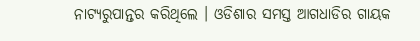ନାଟ୍ୟରୁପାନ୍ତର କରିଥିଲେ । ଓଡିଶାର ସମସ୍ତ ଆଗଧାଡିର ଗାୟକ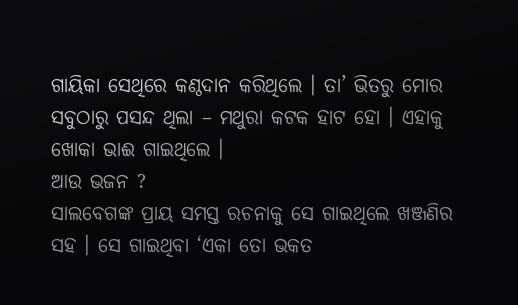ଗାୟିକା ସେଥିରେ କଣ୍ଠଦାନ କରିଥିଲେ । ତା’ ଭିତରୁ ମୋର ସବୁଠାରୁ ପସନ୍ଦ ଥିଲା – ମଥୁରା କଟକ ହାଟ ହୋ । ଏହାକୁ ଖୋକା ଭାଈ ଗାଇଥିଲେ ।
ଆଉ ଭଜନ ?
ସାଲବେଗଙ୍କ ପ୍ରାୟ ସମସ୍ତ ରଚନାକୁ ସେ ଗାଇଥିଲେ ଖଞ୍ଜଣିର ସହ । ସେ ଗାଇଥିବା ‘ଏକା ତୋ ଭକତ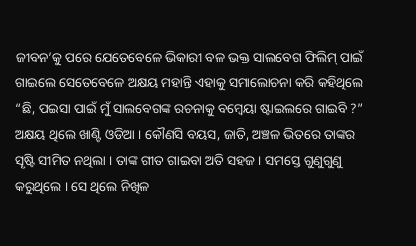ଜୀବନ’କୁ ପରେ ଯେତେବେଳେ ଭିକାରୀ ବଳ ଭକ୍ତ ସାଲବେଗ ଫିଲିମ୍ ପାଇଁ ଗାଇଲେ ସେତେବେଳେ ଅକ୍ଷୟ ମହାନ୍ତି ଏହାକୁ ସମାଲୋଚନା କରି କହିଥିଲେ “ଛି, ପଇସା ପାଇଁ ମୁଁ ସାଲବେଗଙ୍କ ରଚନାକୁ ବମ୍ବେୟା ଷ୍ଟାଇଲରେ ଗାଇବି ?”
ଅକ୍ଷୟ ଥିଲେ ଖାଣ୍ଟି ଓଡିଆ । କୌଣସି ବୟସ, ଜାତି, ଅଞ୍ଚଳ ଭିତରେ ତାଙ୍କର ସୄଷ୍ଟି ସୀମିତ ନଥିଲା । ତାଙ୍କ ଗୀତ ଗାଇବା ଅତି ସହଜ । ସମସ୍ତେ ଗୁଣୁଗୁଣୁ କରୁଥିଲେ । ସେ ଥିଲେ ନିଖିଳ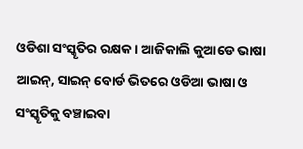ଓଡିଶା ସଂସ୍କୄତିର ରକ୍ଷକ । ଆଜିକାଲି କୁଆଡେ ଭାଷା ଆଇନ୍, ସାଇନ୍ ବୋର୍ଡ ଭିତରେ ଓଡିଆ ଭାଷା ଓ ସଂସ୍କୄତିକୁ ବଞ୍ଚାଇବା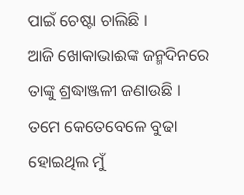ପାଇଁ ଚେଷ୍ଟା ଚାଲିଛି ।
ଆଜି ଖୋକାଭାଈଙ୍କ ଜନ୍ମଦିନରେ ତାଙ୍କୁ ଶ୍ରଦ୍ଧାଞ୍ଜଳୀ ଜଣାଉଛି । ତମେ କେତେବେଳେ ବୁଢା ହୋଇଥିଲ ମୁଁ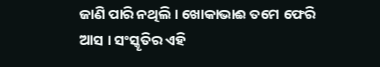ଜାଣି ପାରି ନଥିଲି । ଖୋକାଭାଈ ତମେ ଫେରି ଆସ । ସଂସ୍କୄତିର ଏହି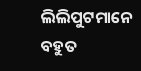ଲିଲିପୁଟମାନେ ବହୁତ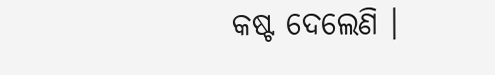କଷ୍ଟ ଦେଲେଣି ।